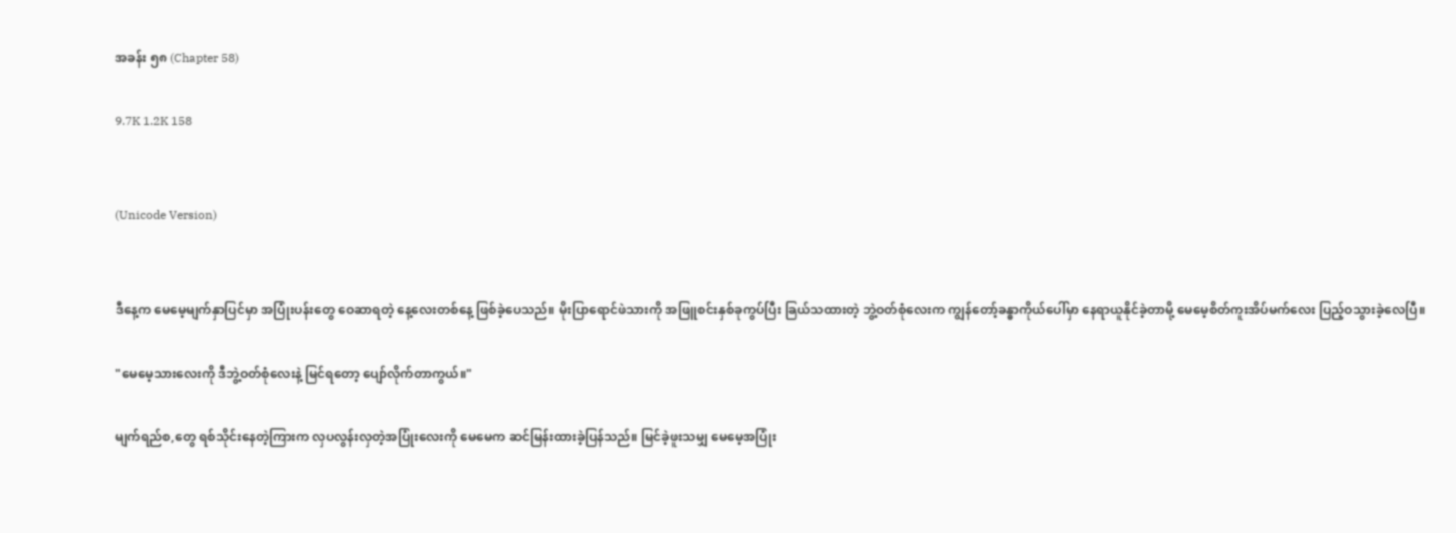အခန်း ၅၈ (Chapter 58)

9.7K 1.2K 158


(Unicode Version)


ဒီနေ့က မေမေ့မျက်နှာပြင်မှာ အပြုံးပန်းတွေ ဝေဆာရတဲ့ နေ့လေးတစ်နေ့ ဖြစ်ခဲ့ပေသည်။ မိုးပြာရောင်ဖဲသားကို အဖြူစင်းနှစ်ခုကွပ်ပြီး ခြယ်သထားတဲ့ ဘွဲ့ဝတ်စုံလေးက ကျွန်တော့်ခန္ဓာကိုယ်ပေါ်မှာ နေရာယူနိုင်ခဲ့တာမို့ မေမေ့စိတ်ကူးအိပ်မက်လေး ပြည့်ဝသွားခဲ့လေပြီ။

"မေမေ့သားလေးကို ဒီဘွဲ့ဝတ်စုံလေးနဲ့ မြင်ရတော့ ပျော်လိုက်တာကွယ်။"

မျက်ရည်စ,တွေ ရစ်သိုင်းနေတဲ့ကြားက လှပလွန်းလှတဲ့အပြုံး‌လေးကို မေမေက ဆင်မြန်းထားခဲ့ပြန်သည်။ မြင်ခဲ့ဖူးသမျှ မေမေ့အပြုံး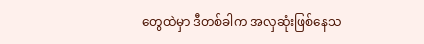တွေထဲမှာ ဒီတစ်ခါက အလှဆုံးဖြစ်နေသ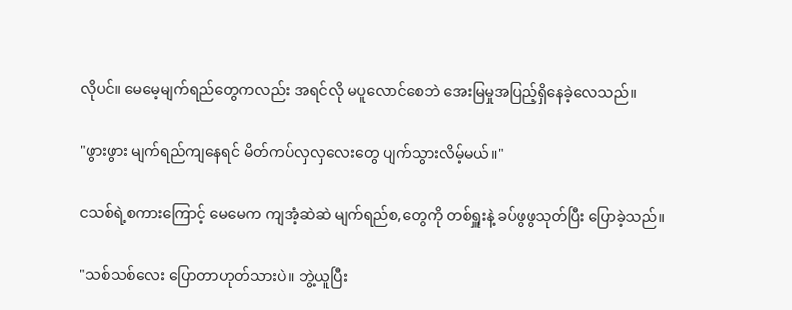လိုပင်။ မေမေ့မျက်ရည်တွေကလည်း အရင်လို မပူလောင်စေဘဲ အေးမြမှုအပြည့်ရှိနေခဲ့လေသည်။

"ဖွားဖွား မျက်ရည်ကျ‌နေရင် မိတ်ကပ်လှလှလေးတွေ ပျက်သွားလိမ့်မယ်။"

ငသစ်ရဲ့စကားကြောင့် မေမေက ကျအံ့ဆဲဆဲ မျက်ရည်စ,တွေကို တစ်ရှူးနဲ့ ခပ်ဖွဖွသုတ်ပြီး ပြောခဲ့သည်။

"သစ်သစ်လေး ပြောတာဟုတ်သားပဲ။ ဘွဲ့ယူပြီး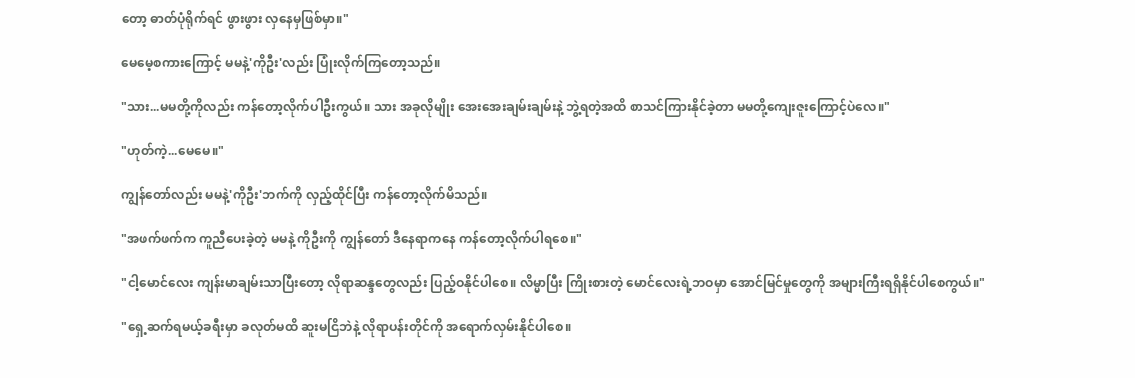တော့ ဓာတ်ပုံရိုက်ရင် ဖွားဖွား လှနေမှဖြစ်မှာ။"

မေမေ့စကားကြောင့် မမနဲ့'ကိုဦး'လည်း ပြုံးလိုက်ကြတော့သည်။

"သား...မမတို့ကိုလည်း ကန်တော့လိုက်ပါဦးကွယ်။ သား အခုလိုမျိုး အေးအေးချမ်းချမ်းနဲ့ ဘွဲ့ရတဲ့အထိ စာသင်ကြားနိုင်ခဲ့တာ မမတို့ကျေးဇူးကြောင့်ပဲလေ။"

"ဟုတ်ကဲ့...မေမေ။"

ကျွန်တော်လည်း မမနဲ့'ကိုဦး'ဘက်ကို လှည့်ထိုင်ပြီး ကန်တော့လိုက်မိသည်။

"အဖက်ဖက်က ကူညီပေးခဲ့တဲ့ မမနဲ့ ကိုဦးကို ကျွန်တော် ဒီနေရာကနေ ကန်တော့လိုက်ပါရစေ။"

"ငါ့မောင်လေး ကျန်းမာချမ်းသာပြီးတော့ လိုရာဆန္ဒတွေလည်း ပြည့်ဝနိုင်ပါစေ။ လိမ္မာပြီး ကြိုးစားတဲ့ မောင်လေးရဲ့ဘဝမှာ အောင်မြင်မှုတွေကို အများကြီးရရှိနိုင်ပါစေကွယ်။"

"ရှေ့ဆက်ရမယ့်ခရီးမှာ ခလုတ်မထိ ဆူးမငြိဘဲနဲ့ လိုရာပန်းတိုင်ကို အရောက်လှမ်းနိုင်ပါစေ။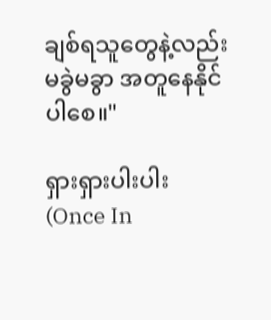ချစ်ရသူတွေနဲ့လည်း မခွဲမခွာ အတူနေနိုင်ပါစေ။"

ရှားရှားပါးပါး                                             (Once In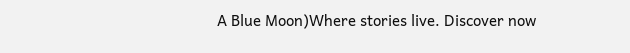A Blue Moon)Where stories live. Discover now